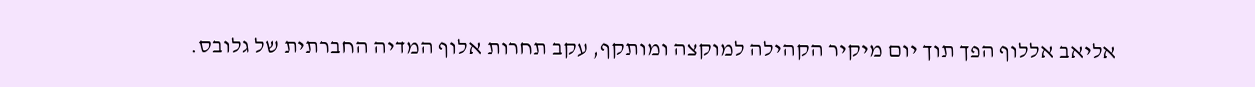אליאב אללוף הפך תוך יום מיקיר הקהילה למוקצה ומותקף, עקב תחרות אלוף המדיה החברתית של גלובס.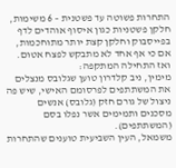התחרות פשוטה עד פשטנית – 6 משימות, חלקן פשטניות כגון איסוף אוהדים לדף בפייסבוק וחלקן קצת יותר מתוחכמות, אם כי אף אחד לא מתבקש לפצח אטום.
ואז התחילה המתקפה:
מימין, ניב קלדרון טוען שגלובס מנצלים את המשתתפים לפרסומם האישי, שיש פה ניצול של גורם חזק (גלובס) אנשים מסכנים ותמימים אשר נפלו בסם (המשתתפים).
משמאל, העין השביעית טוענים שהתחרות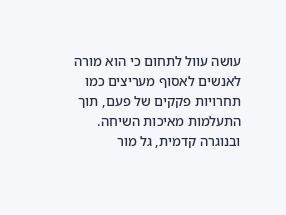עושה עוול לתחום כי הוא מורה לאנשים לאסוף מעריצים כמו תחרויות פקקים של פעם, תוך התעלמות מאיכות השיחה.
ובנוגרה קדמית, גל מור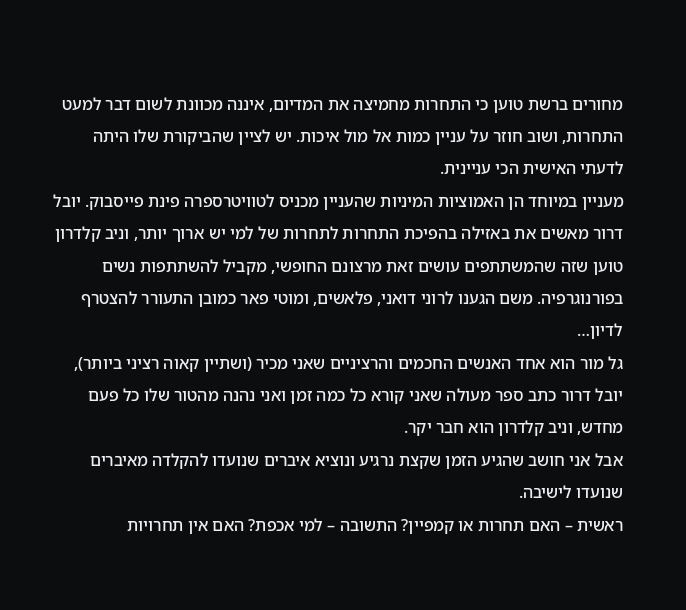מחורים ברשת טוען כי התחרות מחמיצה את המדיום, איננה מכוונת לשום דבר למעט התחרות, ושוב חוזר על עניין כמות אל מול איכות. יש לציין שהביקורת שלו היתה לדעתי האישית הכי עניינית.
מעניין במיוחד הן האמוציות המיניות שהעניין מכניס לטוויטרספרה פינת פייסבוק. יובל דרור מאשים את באזילה בהפיכת התחרות לתחרות של למי יש ארוך יותר, וניב קלדרון טוען שזה שהמשתתפים עושים זאת מרצונם החופשי, מקביל להשתתפות נשים בפורנוגרפיה. משם הגענו לרוני דואני, פלאשים, ומוטי פאר כמובן התעורר להצטרף לדיון…
גל מור הוא אחד האנשים החכמים והרציניים שאני מכיר (ושתיין קאוה רציני ביותר), יובל דרור כתב ספר מעולה שאני קורא כל כמה זמן ואני נהנה מהטור שלו כל פעם מחדש, וניב קלדרון הוא חבר יקר.
אבל אני חושב שהגיע הזמן שקצת נרגיע ונוציא איברים שנועדו להקלדה מאיברים שנועדו לישיבה.
ראשית – האם תחרות או קמפיין? התשובה – למי אכפת? האם אין תחרויות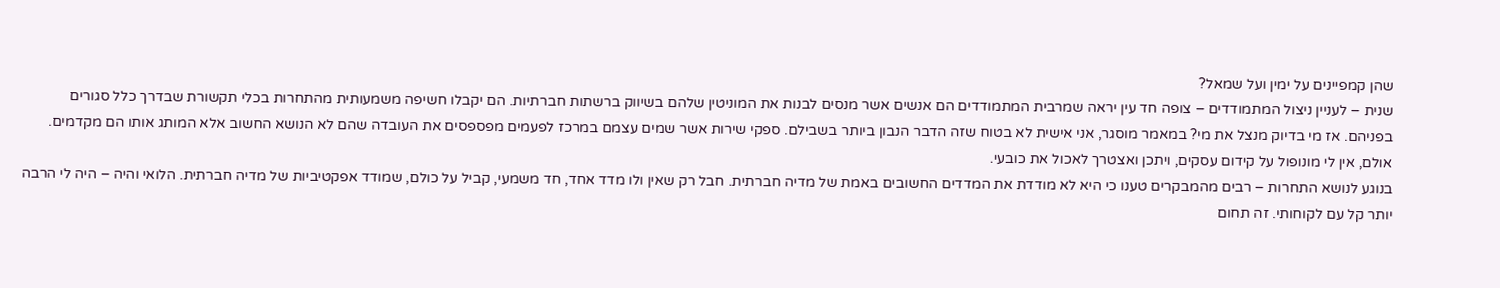שהן קמפיינים על ימין ועל שמאל?
שנית – לעניין ניצול המתמודדים – צופה חד עין יראה שמרבית המתמודדים הם אנשים אשר מנסים לבנות את המוניטין שלהם בשיווק ברשתות חברתיות. הם יקבלו חשיפה משמעותית מהתחרות בכלי תקשורת שבדרך כלל סגורים בפניהם. אז מי בדיוק מנצל את מי? במאמר מוסגר, אני אישית לא בטוח שזה הדבר הנבון ביותר בשבילם. ספקי שירות אשר שמים עצמם במרכז לפעמים מפספסים את העובדה שהם לא הנושא החשוב אלא המותג אותו הם מקדמים. אולם, אין לי מונופול על קידום עסקים, ויתכן ואצטרך לאכול את כובעי.
בנוגע לנושא התחרות – רבים מהמבקרים טענו כי היא לא מודדת את המדדים החשובים באמת של מדיה חברתית. חבל רק שאין ולו מדד אחד, חד משמעי, קביל על כולם, שמודד אפקטיביות של מדיה חברתית. הלואי והיה – היה לי הרבה יותר קל עם לקוחותי. זה תחום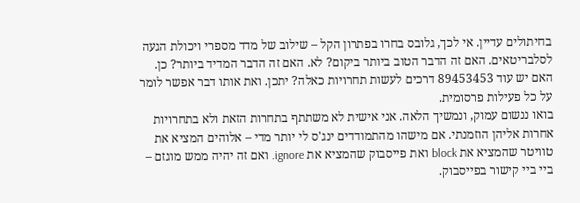בחיתולים עדיין. אי לכך, גלובס בחרו בפתרון הקל – שילוב של מדד מספרי ויכולת הגעה לסלבריטאים. האם זה הדבר הטוב ביותר ביקום? לא. האם זה הדבר המדיד ביותר? כן. האם יש עוד 89453453 דרכים לעשות תחרויות כאלה? יתכן. ואת אותו דבר אפשר לומר על כל פעילות פרסומית.
בואו ננשום עמוק, ונמשיך הלאה. אני אישית לא משתתף בתחרות הזאת ולא בתחרויות אחרות אליהן הוזמנתי. אם מישהו מהתמודדים ינג'ס לי יותר מדי – אלוהים המציא את טוויטר שהמציא את block ואת פייסבוק שהמציא את ignore. ואם זה יהיה ממש מוגזם – ביי ביי קישור בפייסבוק.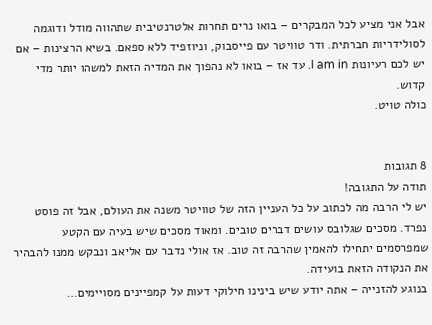אבל אני מציע לכל המבקרים – בואו נרים תחרות אלטרנטיבית שתהווה מודל ודוגמה לסולידריות חברתית. ודר טוויטר עם פייסבוק, וניוזפיד ללא ספאם. בשיא הרצינות – אם יש לכם רעיונות I am in. עד אז – בואו לא נהפוך את המדיה הזאת למשהו יותר מדי קדוש.
כולה טויט.


8 תגובות
תודה על התגובה!
יש לי הרבה מה לכתוב על כל העניין הזה של טוויטר משנה את העולם, אבל זה פוסט נפרד. מסכים שגלובס עושים דברים טובים. ומאוד מסכים שיש בעיה עם הקטע שמפרסמים יתחילו להאמין שהרבה זה טוב. אז אולי נדבר עם אליאב ונבקש ממנו להבהיר את הנקודה הזאת בועידה.
בנוגע להזנייה – אתה יודע שיש בינינו חילוקי דעות על קמפיינים מסויימים…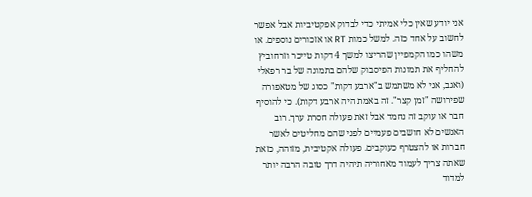אני יודע שאין כלי אמיתי כדי לבדוק אפקטיביות אבל אפשר לחשוב על אחד כזה. למשל כמות RT או אזכורים נוספים. או משהו כמו הקמפיין שהריצו למשך 4 דקות טייכר וזרחוביץ להחליף את תמונות הפיסבוק שלהם בתמונה של בר רפאלי (ואגב, אני לא משתמש ב"ארבע דקות" כסוג של מטאפורה שפירושה "זמן קצר". זה באמת היה ארבע דקות). כי להוסיף חבר או עוקב זה נחמד אבל זאת פעולה חסרת ערך. רוב האנשים לא חושבים פעמיים לפני שהם מחליטים לאשר חברות או להצטרף כעוקבים. פעולה אקטיבית, מזוהה, כזאת שאתה צריך לעמוד מאחוריה תיהיה דרך טובה הרבה יותר למדוד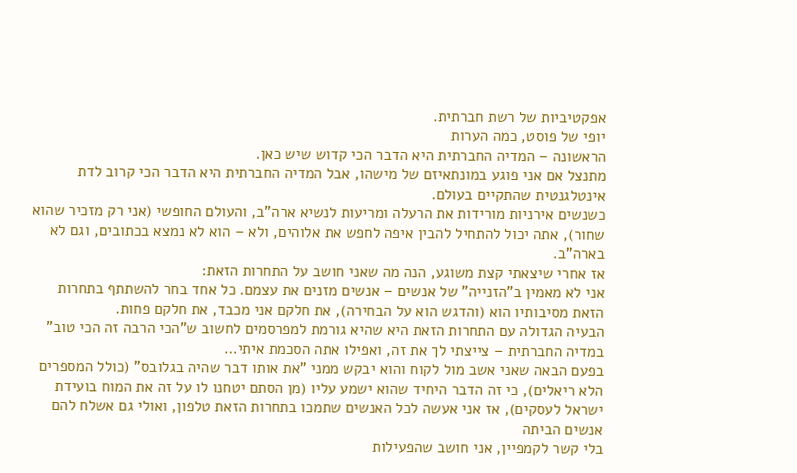אפקטיביות של רשת חברתית.
יופי של פוסט, כמה הערות
הראשונה – המדיה החברתית היא הדבר הכי קדוש שיש כאן.
מתנצל אם אני פוגע במונתאיזם של מישהו, אבל המדיה החברתית היא הדבר הכי קרוב לדת אינטלגנטית שהתקיים בעולם.
כשנשים אירניות מורידות את הרעלה ומריעות לנשיא ארה"ב, והעולם החופשי (אני רק מזכיר שהוא שחור), אתה יכול להתחיל להבין איפה לחפש את אלוהים, ולא – הוא לא נמצא בכתובים, וגם לא בארה"ב.
אז אחרי שיצאתי קצת משוגע, הנה מה שאני חושב על התחרות הזאת:
אני לא מאמין ב"הזנייה" של אנשים – אנשים מזנים את עצמם. כל אחד בחר להשתתף בתחרות הזאת מסיבותיו הוא (והדגש הוא על הבחירה), את חלקם אני מכבד, את חלקם פחות.
הבעיה הגדולה עם התחרות הזאת היא שהיא גורמת למפרסמים לחשוב ש"הכי הרבה זה הכי טוב" במדיה החברתית – צייצתי לך את זה, ואפילו אתה הסכמת איתי…
בפעם הבאה שאני אשב מול לקוח והוא יבקש ממני "את אותו דבר שהיה בגלובס" (כולל המספרים הלא ריאלים), כי זה הדבר היחיד שהוא ישמע עליו (מן הסתם יטחנו לו על זה את המוח בועידת ישראל לעסקים), אז אני אעשה לכל האנשים שתמכו בתחרות הזאת טלפון, ואולי גם אשלח להם אנשים הביתה
בלי קשר לקמפיין, אני חושב שהפעילות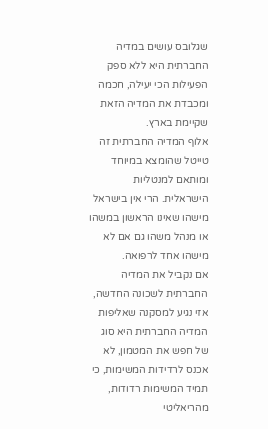שגלובס עושים במדיה החברתית היא ללא ספק הפעילות הכי יעילה, חכמה ומכבדת את המדיה הזאת שקיימת בארץ.
אלוף המדיה החברתית זה טייטל שהומצא במיוחד ומותאם למנטליות הישראלית. הרי אין בישראל מישהו שאינו הראשון במשהו או מנהל משהו גם אם לא מישהו אחד לרפואה.
אם נקביל את המדיה החברתית לשכונה החדשה, אזי נגיע למסקנה שאליפות המדיה החברתית היא סוג של חפש את המטמון, לא אכנס לרדידות המשימות, כי תמיד המשימות רדודות, מהריאליטי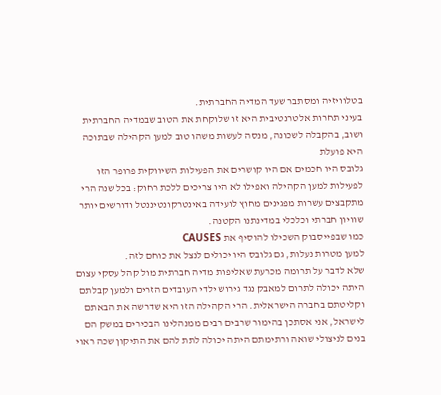בטלוויזיה ומסתבר שעד המדיה החברתית.
בעיני תחרות אלטרנטיבית היא זו שלוקחת את הטוב שבמדיה החברתית ושוב, בהקבלה לשכונה, מנסה לעשות משהו טוב למען הקהילה שבתוכה היא פועלת
גלובס היו חכמים אם היו קושרים את הפעילות השיווקית פרופר הזו לפעילות למען הקהילה ואפילו לא היו צריכים ללכת רחוק: בכל שנה הרי מתקבצים עשרות מפגינים מחוץ לועידה באינטרקונטיננטל ודורשים יותר שוויון חברתי וכלכלי במדינתנו הקטנה.
כמו שבפייסבוק השכילו להוסיף את CAUSES
למען מטרות נעלות, גם גלובס היו יכולים לנצל את כוחם לזה.
שלא לדבר על תרומה מכרעת שאליפות מדיה חברתית מול קהל עסקי עצום היתה יכולה לתרום למאבק נגד גירוש ילדי העובדים הזרים ולמען קבלתם וקליטתם בחברה הישראלית. הרי הקהילה הזו היא שדרשה את הבאתם לישראל, אני אסתכן בהימור שרבים רבים ממנהלינו הבכירים במשק הם בנים לניצולי שואה ורתימתם היתה יכולה לתת להם את התיקון שכה ראוי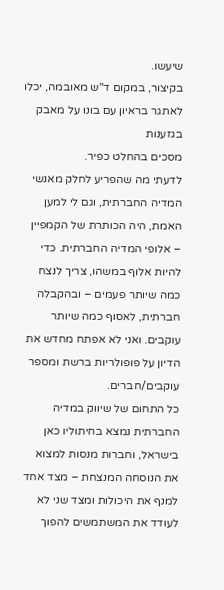שיעשו.
בקיצור, במקום ד"ש מאובמה, יכלו לאתגר בראיון עם בונו על מאבק בגזענות
מסכים בהחלט כפיר.
לדעתי מה שהפריע לחלק מאנשי המדיה החברתית, וגם לי למען האמת, היה הכותרת של הקמפיין – אלופי המדיה החברתית. כדי להיות אלוף במשהו, צריך לנצח כמה שיותר פעמים – ובהקבלה חברתית, לאסוף כמה שיותר עוקבים. ואני לא אפתח מחדש את הדיון על פופולריות ברשת ומספר עוקבים/חברים.
כל התחום של שיווק במדיה החברתית נמצא בחיתוליו כאן בישראל, וחברות מנסות למצוא את הנוסחה המנצחת – מצד אחד למנף את היכולות ומצד שני לא לעודד את המשתמשים להפוך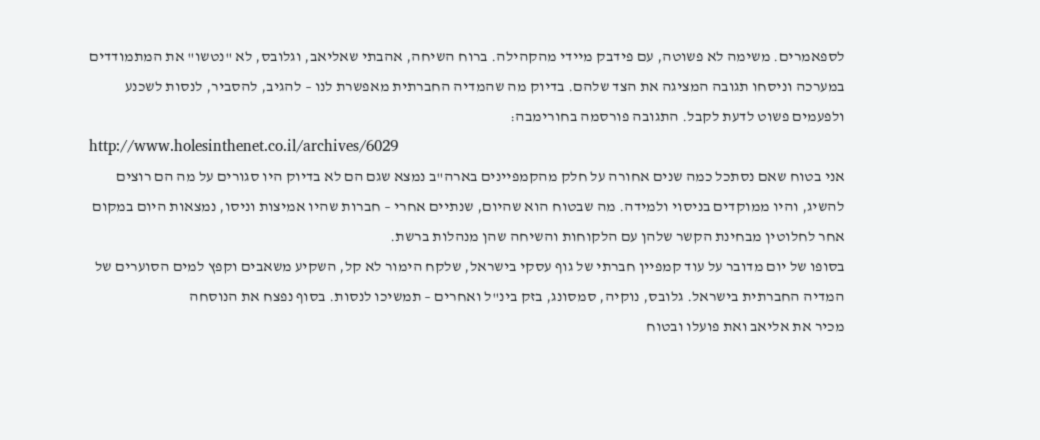לספאמרים. משימה לא פשוטה, עם פידבק מיידי מהקהילה. ברוח השיחה, אהבתי שאליאב, וגלובס, לא "נטשו" את המתמודדים במערכה וניסחו תגובה המציגה את הצד שלהם. בדיוק מה שהמדיה החברתית מאפשרת לנו – להגיב, להסביר, לנסות לשכנע ולפעמים פשוט לדעת לקבל. התגובה פורסמה בחורימבה:
http://www.holesinthenet.co.il/archives/6029
אני בטוח שאם נסתכל כמה שנים אחורה על חלק מהקמפיינים בארה"ב נמצא שגם הם לא בדיוק היו סגורים על מה הם רוצים להשיג, והיו ממוקדים בניסוי ולמידה. מה שבטוח הוא שהיום, שנתיים אחרי – חברות שהיו אמיצות וניסו, נמצאות היום במקום אחר לחלוטין מבחינת הקשר שלהן עם הלקוחות והשיחה שהן מנהלות ברשת.
בסופו של יום מדובר על עוד קמפיין חברתי של גוף עסקי בישראל, שלקח הימור לא קל, השקיע משאבים וקפץ למים הסוערים של המדיה החברתית בישראל. גלובס, נוקיה, סמסונג, בזק בינ"ל ואחרים – תמשיכו לנסות. בסוף נפצח את הנוסחה
מכיר את אליאב ואת פועלו ובטוח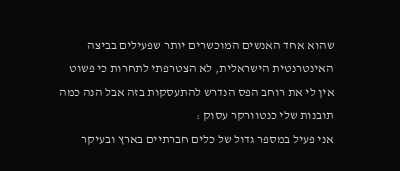שהוא אחד האנשים המוכשרים יותר שפעילים בביצה האינטרנטית הישראלית, לא הצטרפתי לתחרות כי פשוט אין לי את רוחב הפס הנדרש להתעסקות בזה אבל הנה כמה תובנות שלי כנטוורקר עסוק :
אני פעיל במספר גדול של כלים חברתיים בארץ ובעיקר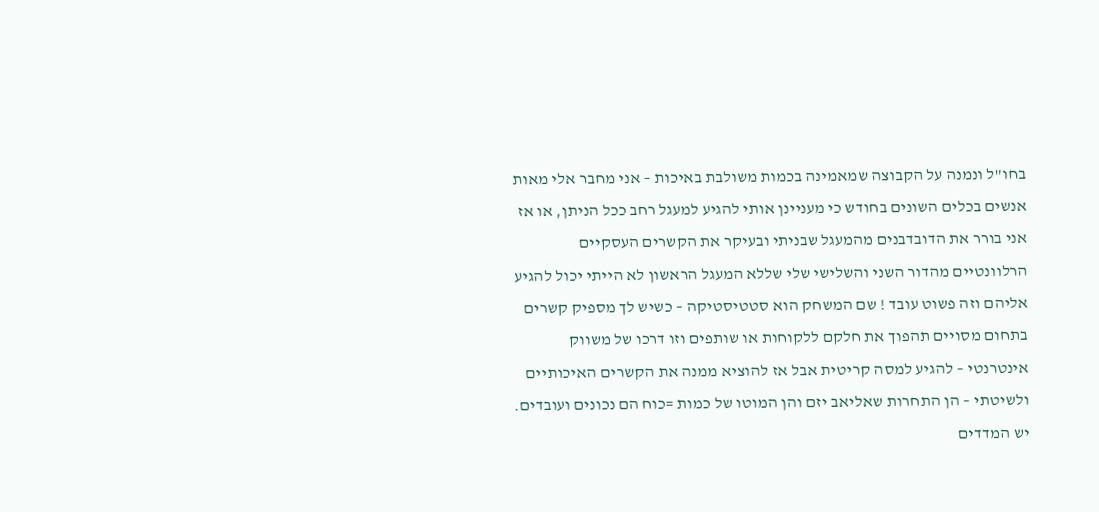בחו"ל ונמנה על הקבוצה שמאמינה בכמות משולבת באיכות – אני מחבר אלי מאות אנשים בכלים השונים בחודש כי מעניינן אותי להגיע למעגל רחב ככל הניתן, או אז אני בורר את הדובדבנים מהמעגל שבניתי ובעיקר את הקשרים העסקיים הרלוונטיים מהדור השני והשלישי שלי שללא המעגל הראשון לא הייתי יכול להגיע אליהם וזה פשוט עובד ! שם המשחק הוא סטטיסטיקה – כשיש לך מספיק קשרים בתחום מסויים תהפוך את חלקם ללקוחות או שותפים וזו דרכו של משווק אינטרנטי – להגיע למסה קריטית אבל אז להוציא ממנה את הקשרים האיכותיים ולשיטתי – הן התחרות שאליאב יזם והן המוטו של כמות =כוח הם נכונים ועובדים.
יש המדדים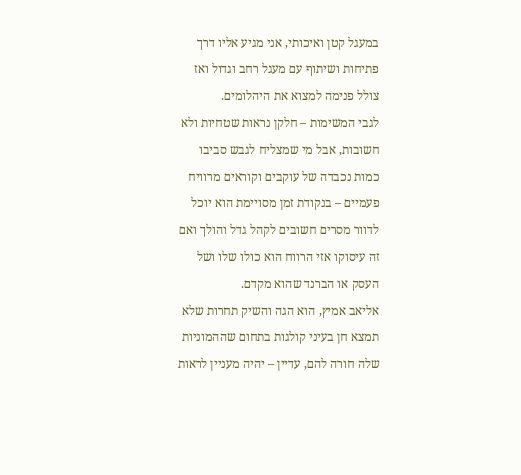במעגל קטן ואיכותי, אני מגיע אליו דרך פתיחות ושיתוף עם מעגל רחב וגדול ואז צולל פנימה למצוא את היהלומים.
לגבי המשימות – חלקן נראות שטחיות ולא חשובות, אבל מי שמצליח לגבש סביבו כמות נכבדה של עוקבים וקוראים מרוויח פעמיים – בנקודת זמן מסויימת הוא יוכל לדוור מסרים חשובים לקהל גדל והולך ואם זה עיסוקו אזי הרווח הוא כולו שלו ושל העסק או הברנד שהוא מקדם.
אליאב אמיץ, הוא הגה והשיק תחרות שלא תמצא חן בעיני קולגות בתחום שההמוניות שלה חורה להם, עדיין – יהיה מעניין לראות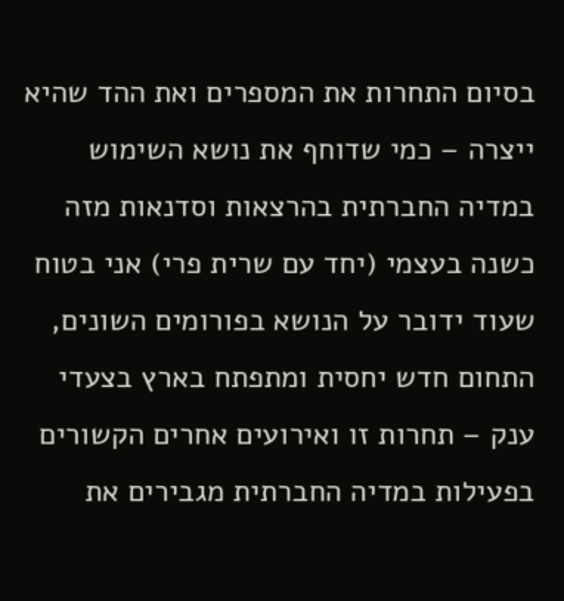בסיום התחרות את המספרים ואת ההד שהיא ייצרה – כמי שדוחף את נושא השימוש במדיה החברתית בהרצאות וסדנאות מזה כשנה בעצמי (יחד עם שרית פרי) אני בטוח שעוד ידובר על הנושא בפורומים השונים, התחום חדש יחסית ומתפתח בארץ בצעדי ענק – תחרות זו ואירועים אחרים הקשורים בפעילות במדיה החברתית מגבירים את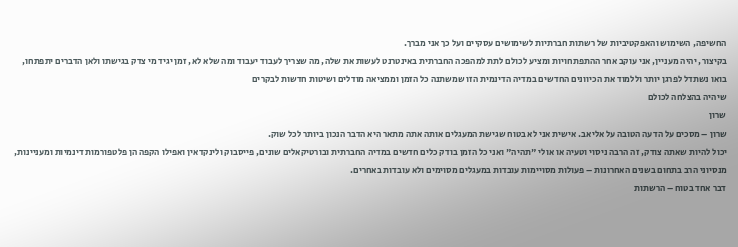החשיפה, השימוש והאפקטיביות של רשתות חברתיות לשימושים עסקיים ועל כך אני מברך.
בקיצור, יהיה מעניין, אני עוקב אחר ההתפתחויות ומציע לכולם לתת למהפכה החברתית באינטרנט לעשות את שלה, מה שצריך לעבוד יעבוד ומה שלא לא, זמן יגיד מי צדק בגישתו ולאן הדברים יתפתחו, בואו נשתדל לפרגן יותר וללמוד את הכיוונים החדשים במדיה הדינמית הזו שמשתנה כל הזמן וממציאה מודלים ושיטות חדשות לבקרים
שיהיה בהצלחה לכולם
שרון
שרון – מסכים על הדעה הטובה על אליאב. אישית אני לא בטוח שגישת המעגלים אותה אתה מתאר היא הדבר הנכון ביותר לכל שוק.
יכול להיות שאתה צודק, זה הרבה ניסוי וטעיה או אולי "תהיה" ואני כל הזמן בודק כלים חדשים במדיה החברתית ובורטיקאלים שונים, פייסבוק ולינקדאין ואפילו הקפה הן פלטפורמות דינמיות ומעניינות, מנסיוני הרב בתחום בשנים האחרונות – פעולות מסויימות עובדות במעגלים מסוימים ולא עובדות באחרים.
דבר אחד בטוח – הרשתות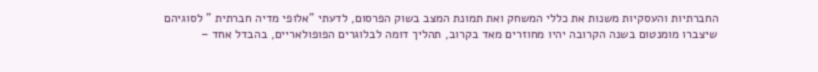החברתיות והעסקיות משנות את כללי המשחק ואת תמונת המצב בשוק הפרסום, לדעתי "אלופי מדיה חברתית " לסוגיהם שיצברו מומנטום בשנה הקרובה יהיו מחוזרים מאד בקרוב, תהליך דומה לבלוגרים הפופולאריים, בהבדל אחד –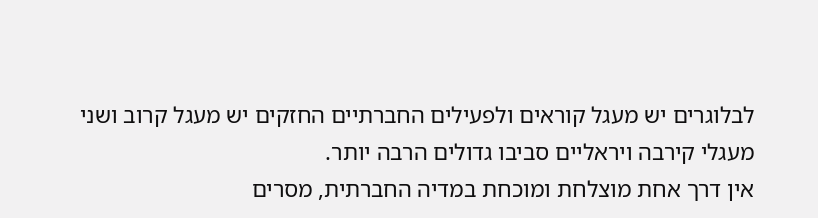לבלוגרים יש מעגל קוראים ולפעילים החברתיים החזקים יש מעגל קרוב ושני מעגלי קירבה ויראליים סביבו גדולים הרבה יותר.
אין דרך אחת מוצלחת ומוכחת במדיה החברתית, מסרים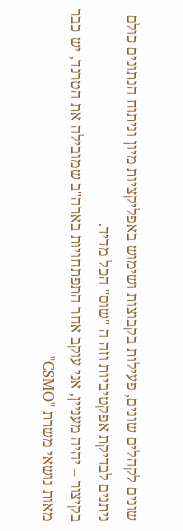שונים לקהלים שונים, פעילות בקבוצות ושימוש באפליקציות מיון וניתוח הנתונים כולם ניתנים לבדיקת אפקטיביות וזה ה "שוס" הכל מדיד.
בקיצור – יהיה מעניין, אני עוקב אחר התפתחויות בארה"ב שמובילה את הטרנד, יש כבר מאות נושאי משרת "CSMO"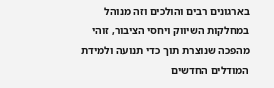בארגונים רבים והולכים וזה מנוהל במחלקות השיווק ויחסי הציבור, זוהי מהפכה שנוצרת תוך כדי תנועה ולמידת המודלים החדשים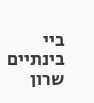ביי בינתיים
שרון